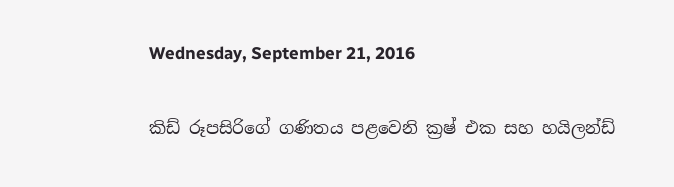Wednesday, September 21, 2016

කිඩ් රූපසිරිගේ ගණිතය පළවෙනි ක්‍රෂ් එක සහ හයිලන්ඩ්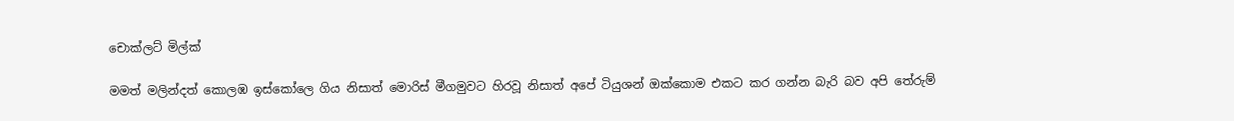චොක්ලට් මිල්ක්

මමත් මලින්දත් කොලඹ ඉස්කෝලෙ ගිය නිසාත් මොරිස් මීගමුවට හිරවූ නිසාත් අපේ ටියුශන් ඔක්කොම එකට කර ගන්න බැරි බව අපි තේරුම්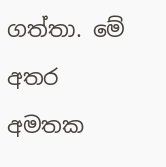ගත්තා. මේ අතර අමතක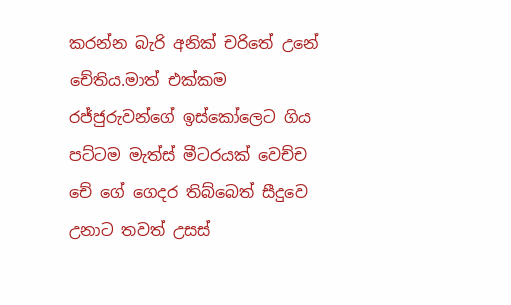කරන්න බැරි අනික් චරිතේ උනේ චේතිය.මාත් එක්කම රජ්ජුරුවන්ගේ ඉස්කෝලෙට ගිය පට්ටම මැත්ස් මීටරයක් වෙච්ච චේ ගේ ගෙදර තිබ්බෙත් සීදුවෙ උනාට තවත් උසස්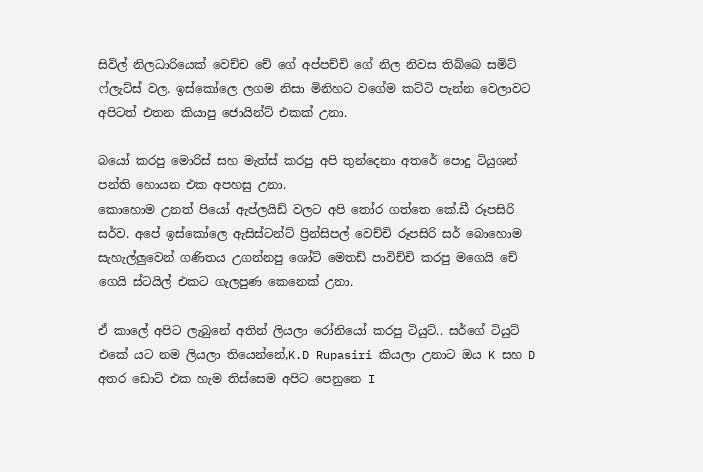සිවිල් නිලධාරියෙක් වෙච්ච චේ ගේ අප්පච්චි ගේ නිල නිවස තිබ්බෙ සමිට් ෆ්ලැට්ස් වල. ඉස්කෝලෙ ලගම නිසා මිනිහට වගේම කට්ටි පැන්න වෙලාවට අපිටත් එතන කියාපු ජොයින්ට් එකක් උනා.

බයෝ කරපු මොරිස් සහ මැත්ස් කරපු අපි තුන්දෙනා අතරේ පොදු ටියුශන් පන්ති හොයන එක අපහසු උනා.
කොහොම උනත් පියෝ ඇප්ලයිඩ් වලට අපි තෝර ගත්තෙ කේ.ඩී රූපසිරි සර්ව. අපේ ඉස්කෝලෙ ඇසිස්ටන්ට් ප්‍රින්සිපල් වෙච්චි රූපසිරි සර් බොහොම සැහැල්ලුවෙන් ගණිතය උගන්නපු ශෝට් මෙතඩ් පාවිච්චි කරපු මගෙයි චේ ගෙයි ස්ටයිල් එකට ගැලපුණ කෙනෙක් උනා.

ඒ කාලේ අපිට ලැබුනේ අතින් ලියලා රෝනියෝ කරපු ටියුට්.. සර්ගේ ටියුට් එකේ යට නම ලියලා තියෙන්නේ,K.D Rupasiri කියලා උනාට ඔය K සහ D අතර ඩොට් එක හැම තිස්සෙම අපිට පෙනුනෙ I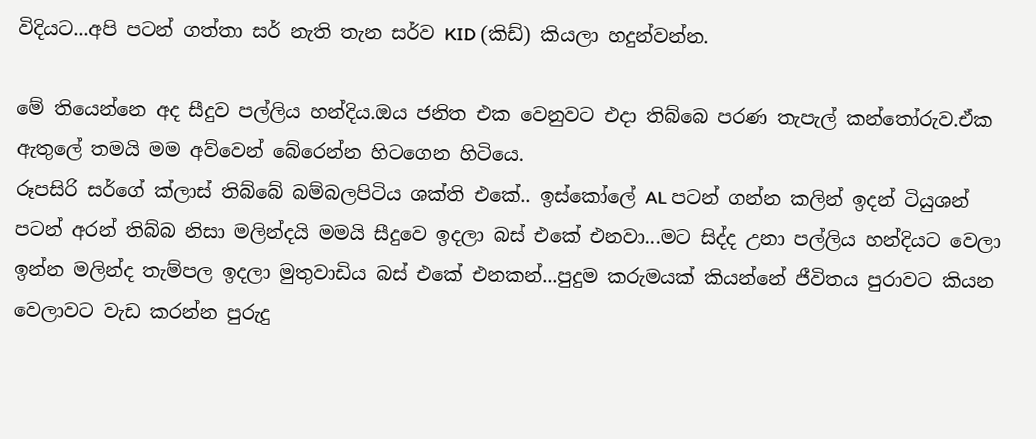විදියට...අපි පටන් ගත්තා සර් නැති තැන සර්ව KID (කිඩ්) කියලා හදුන්වන්න.

මේ තියෙන්නෙ අද සීදුව පල්ලිය හන්දිය.ඔය ජනිත එක වෙනුවට එදා තිබ්බෙ පරණ තැපැල් කන්තෝරුව.ඒක ඇතුලේ තමයි මම අව්වෙන් බේරෙන්න හිටගෙන හිටියෙ.
රූපසිරි සර්ගේ ක්ලාස් තිබ්බේ බම්බලපිටිය ශක්ති එකේ.. ඉස්කෝලේ AL පටන් ගන්න කලින් ඉදන් ටියුශන් පටන් අරන් තිබ්බ නිසා මලින්දයි මමයි සීදුවෙ ඉදලා බස් එකේ එනවා...මට සිද්ද උනා පල්ලිය හන්දියට වෙලා ඉන්න මලින්ද තැම්පල ඉදලා මුතුවාඩිය බස් එකේ එනකන්...පුදුම කරුමයක් කියන්නේ ජීවිතය පුරාවට කියන වෙලාවට වැඩ කරන්න පුරුදු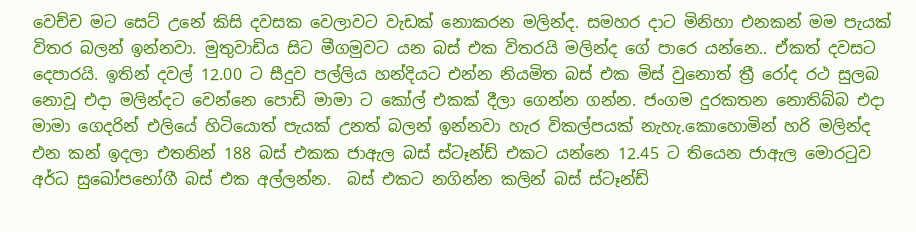වෙච්ච මට සෙට් උනේ කිසි දවසක වෙලාවට වැඩක් නොකරන මලින්ද. සමහර දාට මිනිහා එනකන් මම පැයක් විතර බලන් ඉන්නවා. මුතුවාඩිය සිට මීගමුවට යන බස් එක විතරයි මලින්ද ගේ පාරෙ යන්නෙ.. ඒකත් දවසට දෙපාරයි. ඉතින් දවල් 12.00 ට සීදුව පල්ලිය හන්දියට එන්න නියමිත බස් එක මිස් වුනොත් ත්‍රී රෝද රථ සුලබ නොවූ එදා මලින්දට වෙන්නෙ පොඩි මාමා ට කෝල් එකක් දීලා ගෙන්න ගන්න. ජංගම දුරකතන නොතිබ්බ එදා මාමා ගෙදරින් එලියේ හිටියොත් පැයක් උනත් බලන් ඉන්නවා හැර විකල්පයක් නැහැ.කොහොමින් හරි මලින්ද එන කන් ඉදලා එතනින් 188 බස් එකක ජාඇල බස් ස්ටෑන්ඩ් එකට යන්නෙ 12.45 ට තියෙන ජාඇල මොරටුව අර්ධ සුඛෝපභෝගී බස් එක අල්ලන්න.  බස් එකට නගින්න කලින් බස් ස්ටෑන්ඩ්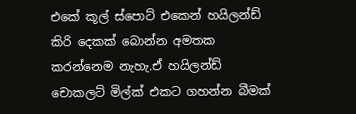එකේ කූල් ස්පොට් එකෙන් හයිලන්ඩ් කිරි දෙකක් බොන්න අමතක කරන්නෙම නැහැ.ඒ හයිලන්ඩ් චොකලට් මිල්ක් එකට ගහන්න බීමක්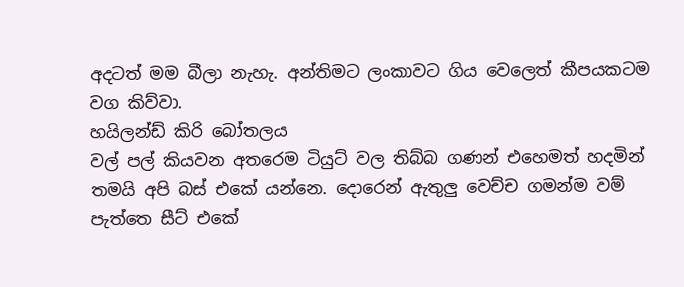අදටත් මම බීලා නැහැ. අන්තිමට ලංකාවට ගිය වෙලෙත් කීපයකටම වග කිව්වා.
හයිලන්ඩ් කිරි බෝතලය
වල් පල් කියවන අතරෙම ටියුට් වල තිබ්බ ගණන් එහෙමත් හදමින් තමයි අපි බස් එකේ යන්නෙ. දොරෙන් ඇතුලු වෙච්ච ගමන්ම වම් පැත්තෙ සීට් එකේ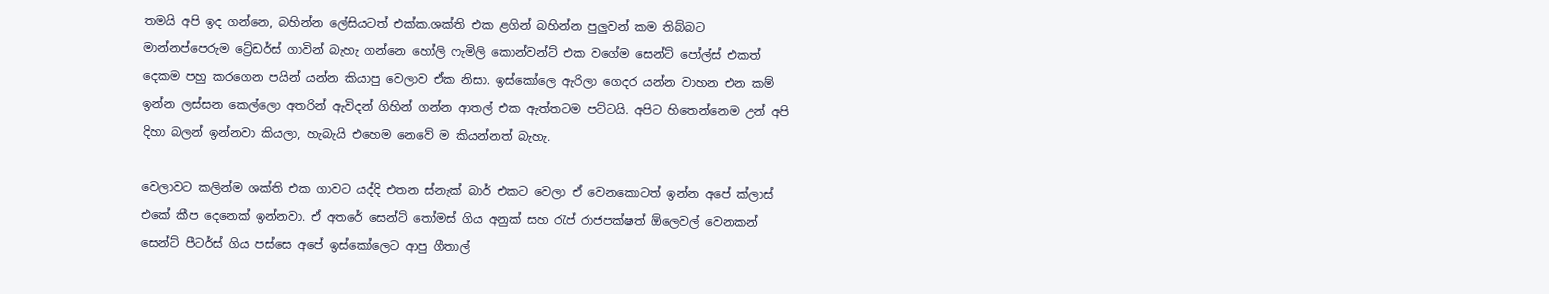තමයි අපි ඉද ගන්නෙ, බහින්න ලේසියටත් එක්ක.ශක්ති එක ළගින් බහින්න පුලුවන් කම තිබ්බට මාන්නප්පෙරුම ට්‍රේඩර්ස් ගාවින් බැහැ ගන්නෙ හෝලි ෆැමිලි කොන්වන්ට් එක වගේම සෙන්ට් පෝල්ස් එකත් දෙකම පහු කරගෙන පයින් යන්න කියාපු වෙලාව ඒක නිසා. ඉස්කෝලෙ ඇරිලා ගෙදර යන්න වාහන එන කම් ඉන්න ලස්සන කෙල්ලො අතරින් ඇවිදන් ගිහින් ගන්න ආතල් එක ඇත්තටම පට්ටයි. අපිට හිතෙන්නෙම උන් අපි දිහා බලන් ඉන්නවා කියලා, හැබැයි එහෙම නෙවේ ම කියන්නත් බැහැ.

වෙලාවට කලින්ම ශක්ති එක ගාවට යද්දි එතන ස්නැක් බාර් එකට වෙලා ඒ වෙනකොටත් ඉන්න අපේ ක්ලාස් එකේ කීප දෙනෙක් ඉන්නවා. ඒ අතරේ සෙන්ට් තෝමස් ගිය අනුක් සහ රැප් රාජපක්ෂත් ඕලෙවල් වෙනකන් සෙන්ට් පීටර්ස් ගිය පස්සෙ අපේ ඉස්කෝලෙට ආපු ගීතාල්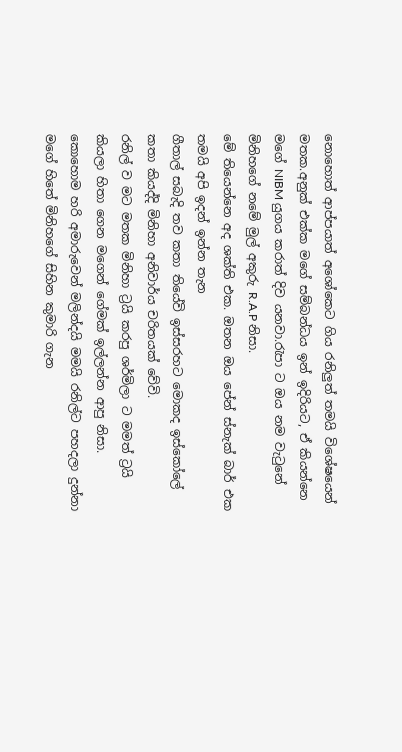නොහොත් ආප්පයාත් අශෝකෙට ගිය රනිලුත් තමයි විශේෂයෙන් මතක.අනුක් එක්ක මගේ සම්බන්ධය ඉන් ඉදිරියට, ඒ කියන්නෙ මගේ NIBM යුගය කරාත් දිව යනවා.රැපා ට ඔය නම වැටුනේ මිනිහගේ නමේ මුල් අකුරු R.A.P නිසා.
මේ තියෙන්නෙ අද ශක්ති එක. ඔතන ඔය පේන් ස්නැක් බාර් එක තමයි අපි ඉදන් ඉන්න තැන
ගීතාල් සබැදි තව කතා තියේවි ඉස්සරහට මොකද ඉස්කෝලේ කතා කියද්දි මිනිහා අනිවාර්ය චරිතයක් වේවි.
රනිල් ව මට මතක මිනිහා ට්‍රයි කරපු ශර්මිලා ට මමත් ට්‍රයි කියලා හිතා ගෙන මගෙන් ගේමක් ඉල්ලන්න ආපු නිසා. කොහොම හරි අමාරුවෙන් මලින්දයි මමයි රනිල්ට පහදලා දුන්නා මගේ හිතේ මිනිහගේ සිහින කුමාරි ගැන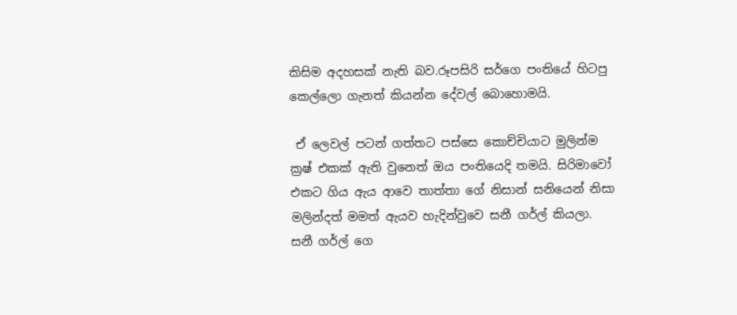කිසිම අදහසක් නැති බව.රූපසිරි සර්ගෙ පංතියේ හිටපු කෙල්ලො ගැනත් කියන්න දේවල් බොහොමයි.

 ඒ ලෙවල් පටන් ගත්තට පස්සෙ කොච්චියාට මුලින්ම ක්‍රෂ් එකක් ඇති වුනෙත් ඔය පංතියෙදි තමයි. සිරිමාවෝ එකට ගිය ඇය ආවෙ තාත්තා ගේ නිසාන් සනියෙන් නිසා මලින්දත් මමත් ඇයව හැදින්වුවෙ සනී ගර්ල් කියලා.
සනී ගර්ල් ගෙ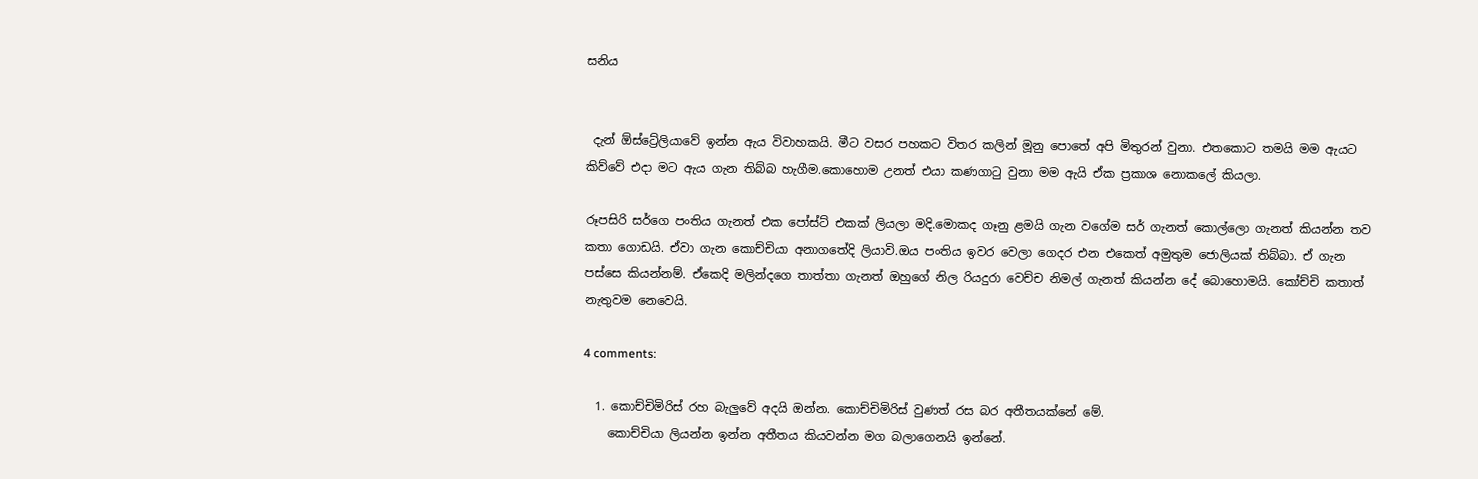සනිය


 දැන් ඕස්ට්‍රේලියාවේ ඉන්න ඇය විවාහකයි. මීට වසර පහකට විතර කලින් මූනු පොතේ අපි මිතුරන් වුනා. එතකොට තමයි මම ඇයට කිව්වේ එදා මට ඇය ගැන තිබ්බ හැගීම.කොහොම උනත් එයා කණගාටු වුනා මම ඇයි ඒක ප්‍රකාශ නොකලේ කියලා.

රූපසිරි සර්ගෙ පංතිය ගැනත් එක පෝස්ට් එකක් ලියලා මදි.මොකද ගෑනු ළමයි ගැන වගේම සර් ගැනත් කොල්ලො ගැනත් කියන්න තව කතා ගොඩයි. ඒවා ගැන කොච්චියා අනාගතේදි ලියාවි.ඔය පංතිය ඉවර වෙලා ගෙදර එන එකෙත් අමුතුම ජොලියක් තිබ්බා. ඒ ගැන පස්සෙ කියන්නම්. ඒකෙදි මලින්දගෙ තාත්තා ගැනත් ඔහුගේ නිල රියදුරා වෙච්ච නිමල් ගැනත් කියන්න දේ බොහොමයි. කෝච්චි කතාත් නැතුවම නෙවෙයි.

4 comments:

  1. කොච්චිමිරිස් රහ බැලුවේ අදයි ඔන්න. කොච්චිමිරිස් වුණත් රස බර අතීතයක්නේ මේ.
    කොච්චියා ලියන්න ඉන්න අතීතය කියවන්න මග බලාගෙනයි ඉන්නේ.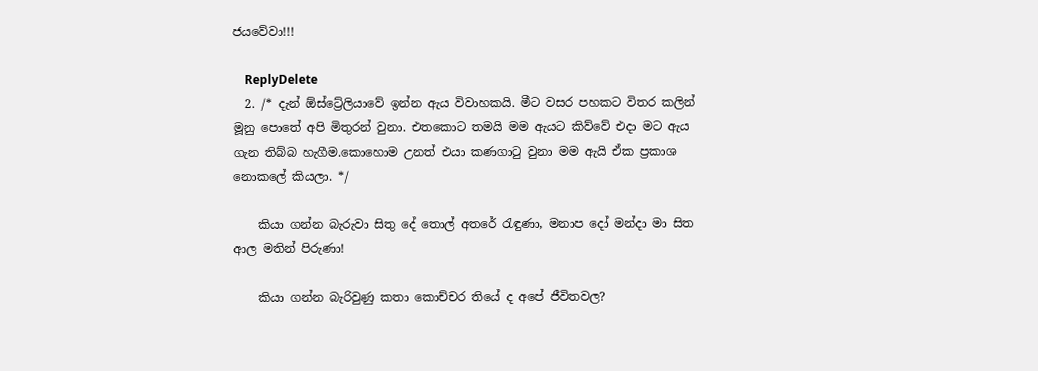ජයවේවා!!!

    ReplyDelete
  2. /* දැන් ඕස්ට්‍රේලියාවේ ඉන්න ඇය විවාහකයි. මීට වසර පහකට විතර කලින් මූනු පොතේ අපි මිතුරන් වුනා. එතකොට තමයි මම ඇයට කිව්වේ එදා මට ඇය ගැන තිබ්බ හැගීම.කොහොම උනත් එයා කණගාටු වුනා මම ඇයි ඒක ප්‍රකාශ නොකලේ කියලා. */

    කියා ගන්න බැරුවා සිතු දේ තොල් අතරේ රැඳුණා, මනාප දෝ මන්දා මා සිත ආල මතින් පිරුණා!

    කියා ගන්න බැරිවුණු කතා කොච්චර තියේ ද අපේ ජීවිතවල?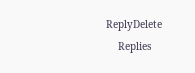ReplyDelete
    Replies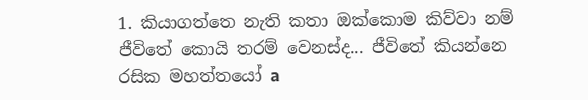1. කියාගත්තෙ නැති කතා ඔක්කොම කිව්වා නම් ජීවිතේ කොයි තරම් වෙනස්ද... ජීවිතේ කියන්නෙ රසික මහත්තයෝ a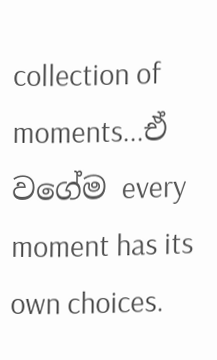collection of moments...ඒ වගේම every moment has its own choices.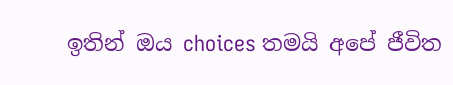ඉතින් ඔය choices තමයි අපේ ජීවිත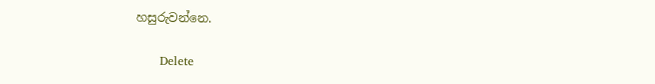හසුරුවන්නෙ.

      Delete